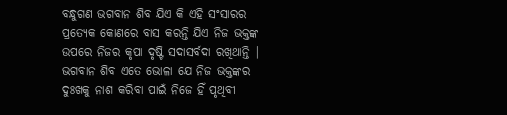ବନ୍ଧୁଗଣ ଭଗବାନ ଶିବ ଯିଏ କି ଏହି ସଂସାରର ପ୍ରତ୍ୟେକ କୋଣରେ ବାସ କରନ୍ତି ଯିଏ ନିଜ ଭକ୍ତଙ୍କ ଉପରେ ନିଜର କୃପା ଦୃଷ୍ଟି ସଦାସର୍ବଦା ରଖିଥାନ୍ତି | ଭଗବାନ ଶିବ ଏତେ ଭୋଳା ଯେ ନିଜ ଭକ୍ତଙ୍କର ଦୁଃଖକୁ ନାଶ କରିବା ପାଇଁ ନିଜେ ହିଁ ପୃଥିବୀ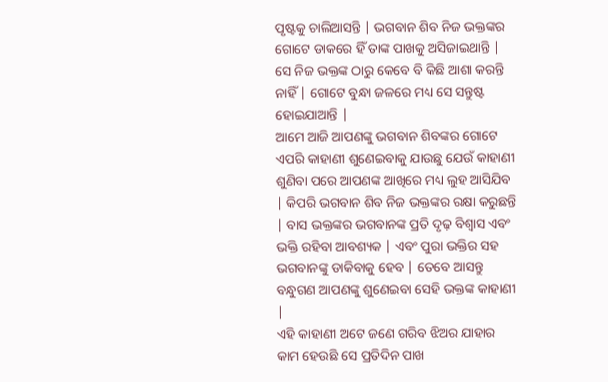ପୃଷ୍ଟକୁ ଚାଲିଆସନ୍ତି | ଭଗବାନ ଶିବ ନିଜ ଭକ୍ତଙ୍କର ଗୋଟେ ଡାକରେ ହିଁ ତାଙ୍କ ପାଖକୁ ଅସିଜାଇଥାନ୍ତି | ସେ ନିଜ ଭକ୍ତଙ୍କ ଠାରୁ କେବେ ବି କିଛି ଆଶା କରନ୍ତି ନାହିଁ | ଗୋଟେ ବୁନ୍ଧା ଜଳରେ ମଧ୍ୟ ସେ ସନ୍ତୁଷ୍ଟ ହୋଇଯାଆନ୍ତି |
ଆମେ ଆଜି ଆପଣଙ୍କୁ ଭଗବାନ ଶିବଙ୍କର ଗୋଟେ ଏପରି କାହାଣୀ ଶୁଣେଇବାକୁ ଯାଉଛୁ ଯେଉଁ କାହାଣୀ ଶୁଣିବା ପରେ ଆପଣଙ୍କ ଆଖିରେ ମଧ୍ୟ ଲୁହ ଆସିଯିବ | କିପରି ଭଗବାନ ଶିବ ନିଜ ଭକ୍ତଙ୍କର ରକ୍ଷା କରୁଛନ୍ତି | ବାସ ଭକ୍ତଙ୍କର ଭଗବାନଙ୍କ ପ୍ରତି ଦୃଢ଼ ବିଶ୍ୱାସ ଏବଂ ଭକ୍ତି ରହିବା ଆବଶ୍ୟକ | ଏବଂ ପୁରା ଭକ୍ତିର ସହ ଭଗବାନଙ୍କୁ ଡାକିବାକୁ ହେବ | ତେବେ ଆସନ୍ତୁ ବନ୍ଧୁଗଣ ଆପଣଙ୍କୁ ଶୁଣେଇବା ସେହି ଭକ୍ତଙ୍କ କାହାଣୀ |
ଏହି କାହାଣୀ ଅଟେ ଜଣେ ଗରିବ ଝିଅର ଯାହାର କାମ ହେଉଛି ସେ ପ୍ରତିଦିନ ପାଖ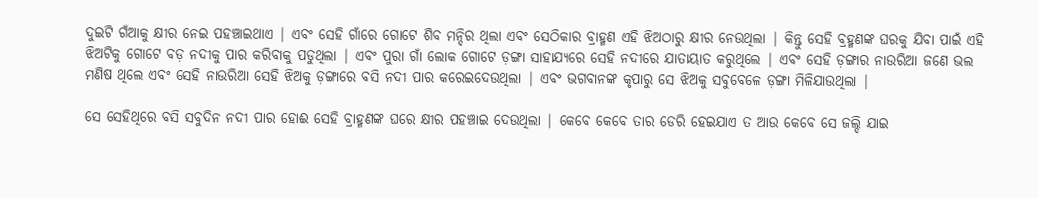ଦୁଇଟି ଗଁଆକୁ କ୍ଷୀର ନେଇ ପହଞ୍ଚାଇଥାଏ | ଏବଂ ସେହି ଗାଁରେ ଗୋଟେ ଶିବ ମନ୍ଦିର ଥିଲା ଏବଂ ସେଠିକାର ବ୍ରାହ୍ମଣ ଏହି ଝିଅଠାରୁ କ୍ଷୀର ନେଉଥିଲା | କିନ୍ତୁ ସେହି ବ୍ରହ୍ମଣଙ୍କ ଘରକୁ ଯିବା ପାଇଁ ଏହି ଝିଅଟିକୁ ଗୋଟେ ବଡ଼ ନଦୀକୁ ପାର କରିବାକୁ ପଡୁଥିଲା | ଏବଂ ପୁରା ଗାଁ ଲୋକ ଗୋଟେ ଡ଼ଙ୍ଗା ସାହାଯ୍ୟରେ ସେହି ନଦୀରେ ଯାତାୟାତ କରୁଥିଲେ | ଏବଂ ସେହି ଡ଼ଙ୍ଗାର ନାଉରିଆ ଜଣେ ଭଲ ମଣିଷ ଥିଲେ ଏବଂ ସେହି ନାଉରିଆ ସେହି ଝିଅକୁ ଡ଼ଙ୍ଗାରେ ବସି ନଦୀ ପାର କରେଇଦେଉଥିଲା | ଏବଂ ଭଗବାନଙ୍କ କୃପାରୁ ସେ ଝିଅକୁ ସବୁବେଳେ ଡ଼ଙ୍ଗା ମିଳିଯାଉଥିଲା |

ସେ ସେହିଥିରେ ବସି ସବୁଦିନ ନଦୀ ପାର ହୋଈ ସେହି ବ୍ରାହ୍ମଣଙ୍କ ଘରେ କ୍ଷୀର ପହଞ୍ଚାଇ ଦେଉଥିଲା | କେବେ କେବେ ତାର ଡେରି ହେଇଯାଏ ତ ଆଉ କେବେ ସେ ଜଲ୍ଦି ଯାଇ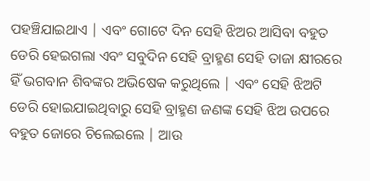ପହଞ୍ଚିଯାଇଥାଏ | ଏବଂ ଗୋଟେ ଦିନ ସେହି ଝିଅର ଆସିବା ବହୁତ ଡେରି ହେଇଗଲା ଏବଂ ସବୁଦିନ ସେହି ବ୍ରାହ୍ମଣ ସେହି ତାଜା କ୍ଷୀରରେ ହିଁ ଭଗବାନ ଶିବଙ୍କର ଅଭିଷେକ କରୁଥିଲେ | ଏବଂ ସେହି ଝିଅଟି ଡେରି ହୋଇଯାଇଥିବାରୁ ସେହି ବ୍ରାହ୍ମଣ ଜଣଙ୍କ ସେହି ଝିଅ ଉପରେ ବହୁତ ଜୋରେ ଚିଲେଇଲେ | ଆଉ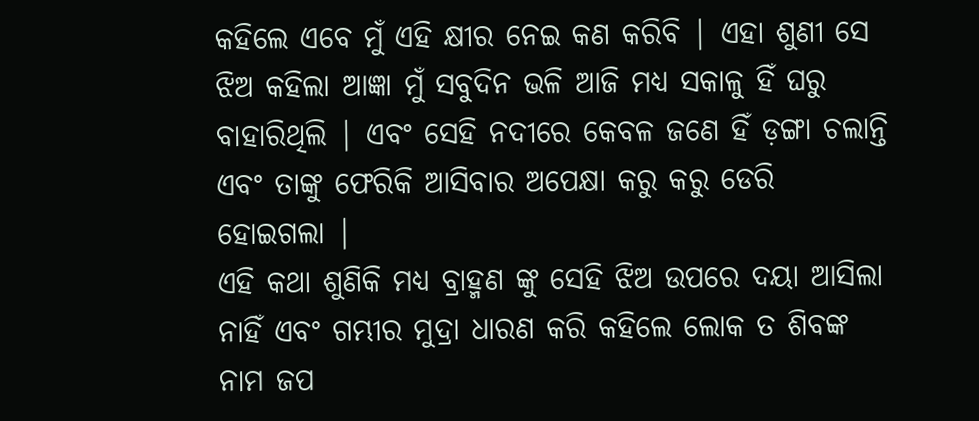କହିଲେ ଏବେ ମୁଁ ଏହି କ୍ଷୀର ନେଇ କଣ କରିବି | ଏହା ଶୁଣୀ ସେ ଝିଅ କହିଲା ଆଜ୍ଞା ମୁଁ ସବୁଦିନ ଭଳି ଆଜି ମଧ୍ୟ ସକାଳୁ ହିଁ ଘରୁ ବାହାରିଥିଲି | ଏବଂ ସେହି ନଦୀରେ କେବଳ ଜଣେ ହିଁ ଡ଼ଙ୍ଗା ଚଲାନ୍ତି ଏବଂ ତାଙ୍କୁ ଫେରିକି ଆସିବାର ଅପେକ୍ଷା କରୁ କରୁ ଡେରି ହୋଇଗଲା |
ଏହି କଥା ଶୁଣିକି ମଧ୍ୟ ବ୍ରାହ୍ମଣ ଙ୍କୁ ସେହି ଝିଅ ଉପରେ ଦୟା ଆସିଲା ନାହିଁ ଏବଂ ଗମ୍ଭୀର ମୁଦ୍ରା ଧାରଣ କରି କହିଲେ ଲୋକ ତ ଶିବଙ୍କ ନାମ ଜପ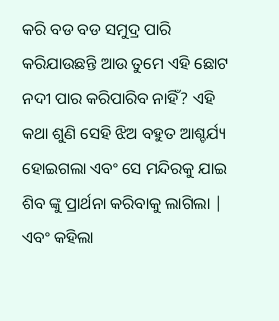କରି ବଡ ବଡ ସମୁଦ୍ର ପାରି କରିଯାଉଛନ୍ତି ଆଉ ତୁମେ ଏହି ଛୋଟ ନଦୀ ପାର କରିପାରିବ ନାହିଁ? ଏହି କଥା ଶୁଣି ସେହି ଝିଅ ବହୁତ ଆଶ୍ଚର୍ଯ୍ୟ ହୋଇଗଲା ଏବଂ ସେ ମନ୍ଦିରକୁ ଯାଇ ଶିବ ଙ୍କୁ ପ୍ରାର୍ଥନା କରିବାକୁ ଲାଗିଲା | ଏବଂ କହିଲା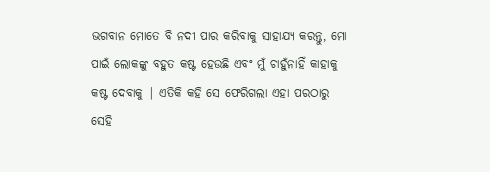ଭଗବାନ ମୋତେ ବି ନଦୀ ପାର କରିବାକୁ ସାହାଯ୍ୟ କରନ୍ତୁ, ମୋ ପାଇଁ ଲୋକଙ୍କୁ ବହୁତ କଷ୍ଟ ହେଉଛି ଏବଂ ମୁଁ ଚାହୁଁନାହିଁ କାହାକୁ କଷ୍ଟ ଦେବାକୁ | ଏତିକି କହି ସେ ଫେରିଗଲା ଏହା ପରଠାରୁ ସେହି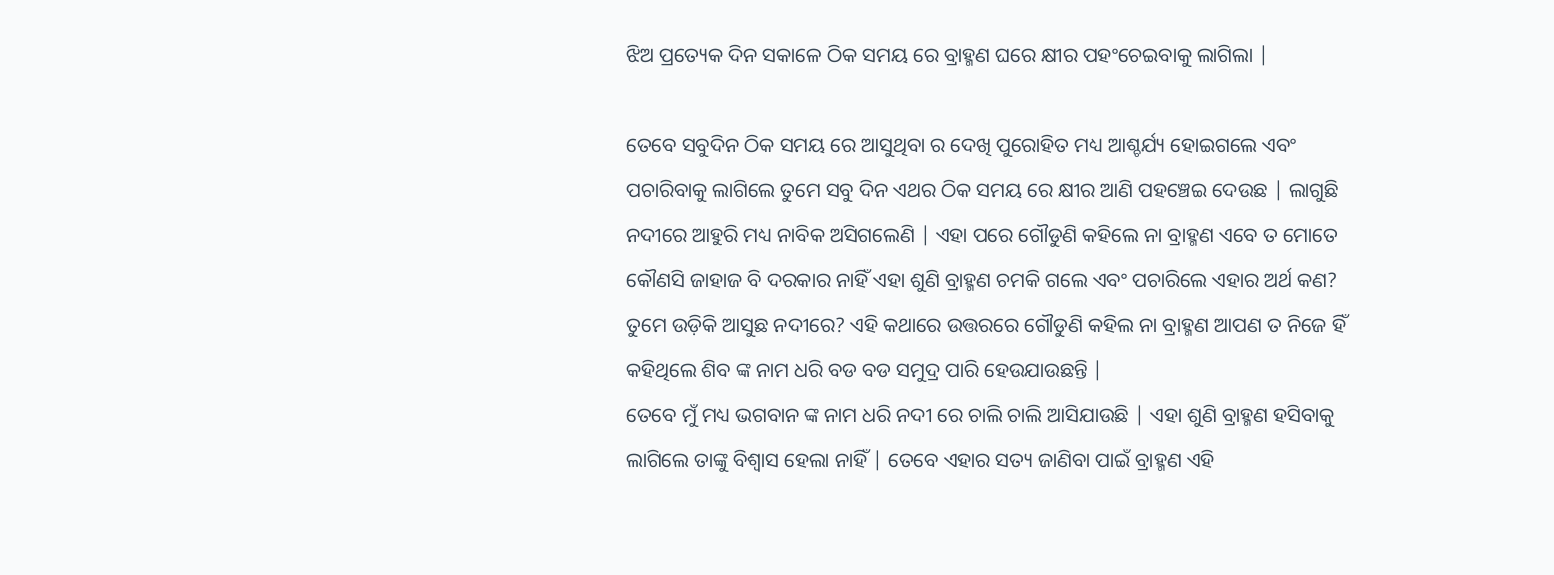ଝିଅ ପ୍ରତ୍ୟେକ ଦିନ ସକାଳେ ଠିକ ସମୟ ରେ ବ୍ରାହ୍ମଣ ଘରେ କ୍ଷୀର ପହଂଚେଇବାକୁ ଲାଗିଲା |

ତେବେ ସବୁଦିନ ଠିକ ସମୟ ରେ ଆସୁଥିବା ର ଦେଖି ପୁରୋହିତ ମଧ୍ୟ ଆଶ୍ଚର୍ଯ୍ୟ ହୋଇଗଲେ ଏବଂ ପଚାରିବାକୁ ଲାଗିଲେ ତୁମେ ସବୁ ଦିନ ଏଥର ଠିକ ସମୟ ରେ କ୍ଷୀର ଆଣି ପହଞ୍ଚେଇ ଦେଉଛ | ଲାଗୁଛି ନଦୀରେ ଆହୁରି ମଧ୍ୟ ନାବିକ ଅସିଗଲେଣି | ଏହା ପରେ ଗୌଡୁଣି କହିଲେ ନା ବ୍ରାହ୍ମଣ ଏବେ ତ ମୋତେ କୌଣସି ଜାହାଜ ବି ଦରକାର ନାହିଁ ଏହା ଶୁଣି ବ୍ରାହ୍ମଣ ଚମକି ଗଲେ ଏବଂ ପଚାରିଲେ ଏହାର ଅର୍ଥ କଣ? ତୁମେ ଉଡ଼ିକି ଆସୁଛ ନଦୀରେ? ଏହି କଥାରେ ଉତ୍ତରରେ ଗୌଡୁଣି କହିଲ ନା ବ୍ରାହ୍ମଣ ଆପଣ ତ ନିଜେ ହିଁ କହିଥିଲେ ଶିବ ଙ୍କ ନାମ ଧରି ବଡ ବଡ ସମୁଦ୍ର ପାରି ହେଉଯାଉଛନ୍ତି |
ତେବେ ମୁଁ ମଧ୍ୟ ଭଗବାନ ଙ୍କ ନାମ ଧରି ନଦୀ ରେ ଚାଲି ଚାଲି ଆସିଯାଉଛି | ଏହା ଶୁଣି ବ୍ରାହ୍ମଣ ହସିବାକୁ ଲାଗିଲେ ତାଙ୍କୁ ବିଶ୍ୱାସ ହେଲା ନାହିଁ | ତେବେ ଏହାର ସତ୍ୟ ଜାଣିବା ପାଇଁ ବ୍ରାହ୍ମଣ ଏହି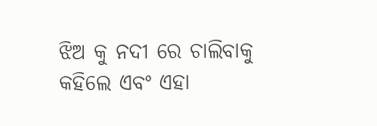ଝିଅ କୁ ନଦୀ ରେ ଚାଲିବାକୁ କହିଲେ ଏବଂ ଏହା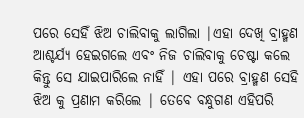ପରେ ସେହିଁ ଝିଅ ଚାଲିବାକୁ ଲାଗିଲା |ଏହା ଦେଖି ବ୍ରାହ୍ମଣ ଆଶ୍ଚର୍ଯ୍ୟ ହେଇଗଲେ ଏବଂ ନିଜ ଚାଲିବାକୁ ଚେଷ୍ଟା କଲେ କିନ୍ତୁ ସେ ଯାଇପାରିଲେ ନାହିଁ | ଏହା ପରେ ବ୍ରାହ୍ମଣ ସେହି ଝିଅ କୁ ପ୍ରଣାମ କରିଲେ | ତେବେ ବନ୍ଧୁଗଣ ଏହିପରି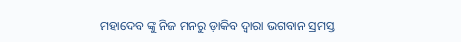ମହାଦେବ ଙ୍କୁ ନିଜ ମନରୁ ଡ଼ାକିବ ଦ୍ୱାରା ଭଗବାନ ସ୍ରମସ୍ତ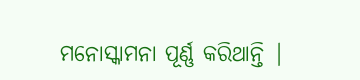ମନୋସ୍କାମନା ପୂର୍ଣ୍ଣ କରିଥାନ୍ତି |